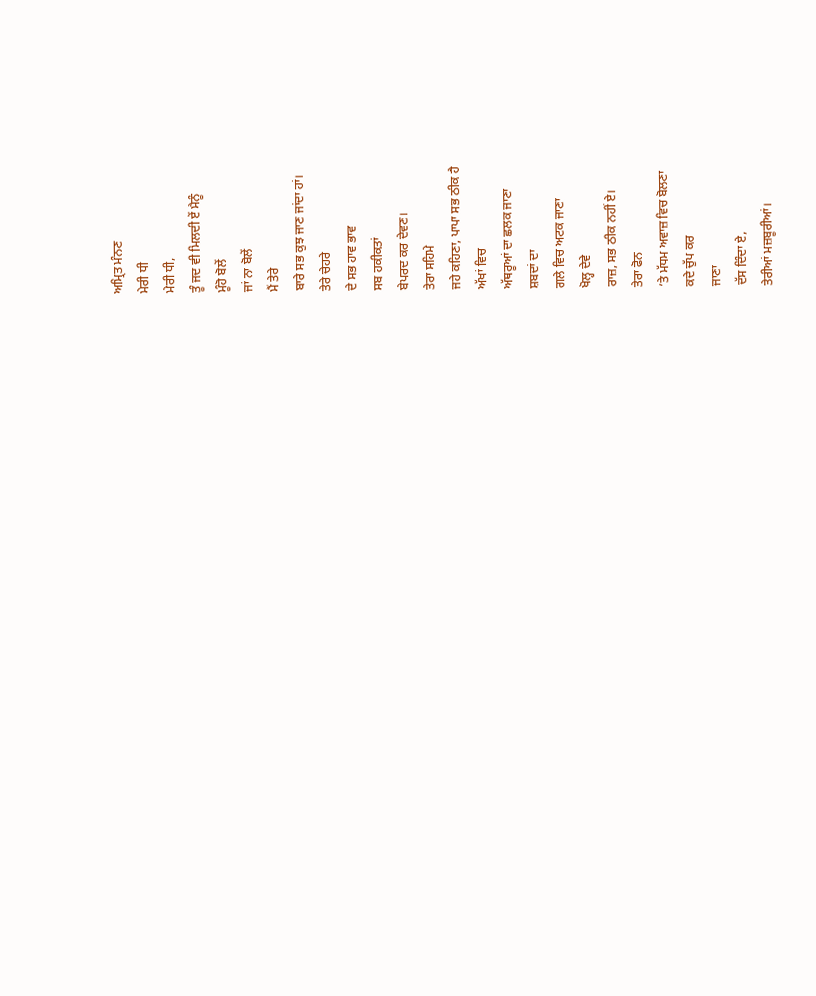ਅਮ੍ਰਿਤ ਮੰਨਣ
ਮੇਰੀ ਧੀ
ਮੇਰੀ ਧੀ,
ਤੂੰ ਜਦ ਵੀ ਮਿਲਦੀ ਏਂ ਮੈਨੂੰ
ਮੂੰਹੋ ਬੋਲੇਂ
ਜਾਂ ਨਾ ਬੋਲੇਂ
ਮੈਂ ਤੇਰੇ
ਬਾਰੇ ਸਭ ਕੁਝ ਜਾਣ ਜਾਂਦਾ ਹਾਂ।
ਤੇਰੇ ਚੇਹਰੇ
ਦੇ ਸਭ ਹਾਵ ਭਾਵ
ਸਬ ਹਕੀਕਤਾਂ
ਬੇਪਰਦ ਕਰ ਦੇਵਣ।
ਤੇਰਾ ਸਹਿਮੇ
ਜਹੇ ਕਹਿਣਾ, ਪਾਪਾ ਸਭ ਠੀਕ ਹੈ
ਅੱਖਾਂ ਵਿਚ
ਅੱਥਰੂਆਂ ਦਾ ਛਲਕ ਜਾਣਾ
ਸ਼ਬਦਾਂ ਦਾ
ਗਲੇ ਵਿਚ ਅਟਕ ਜਾਣਾ
ਖੋਲ੍ਹ ਦੇਵੇ
ਰਾਜ਼, ਸਭ ਠੀਕ ਨਹੀਂ ਏ।
ਤੇਰਾ ਫੋਨ
’ਤੇ ਮੱਧਮ ਅਵਾਜ਼ ਵਿਚ ਬੋਲਣਾ
ਕਦੇ ਚੁੱਪ ਕਰ
ਜਾਣਾ
ਦੱਸ ਦਿੰਦਾ ਏ,
ਤੇਰੀਆਂ ਮਜ਼ਬੂਰੀਆਂ।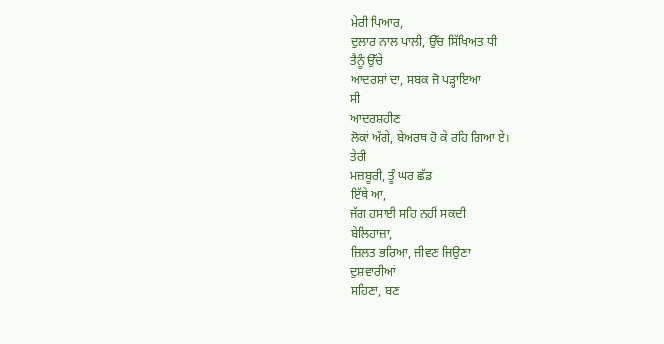ਮੇਰੀ ਪਿਆਰ,
ਦੁਲਾਰ ਨਾਲ ਪਾਲੀ, ਉੱਚ ਸਿੱਖਿਅਤ ਧੀ
ਤੈਨੂੰ ਉੱਚੇ
ਆਦਰਸ਼ਾਂ ਦਾ, ਸਬਕ ਜੋ ਪਡ਼੍ਹਾਇਆ
ਸੀ
ਆਦਰਸ਼ਹੀਣ
ਲੋਕਾਂ ਅੱਗੇ, ਬੇਅਰਥ ਹੋ ਕੇ ਰਹਿ ਗਿਆ ਏ।
ਤੇਰੀ
ਮਜ਼ਬੂਰੀ, ਤੂੰ ਘਰ ਛੱਡ
ਇੱਥੇ ਆ,
ਜੱਗ ਹਸਾਈ ਸਹਿ ਨਹੀਂ ਸਕਦੀ
ਬੇਲਿਹਾਜ਼ਾ,
ਜ਼ਿਲਤ ਭਰਿਆ, ਜੀਵਣ ਜਿਉਣਾ
ਦੁਸ਼ਵਾਰੀਆਂ
ਸਹਿਣਾ, ਬਣ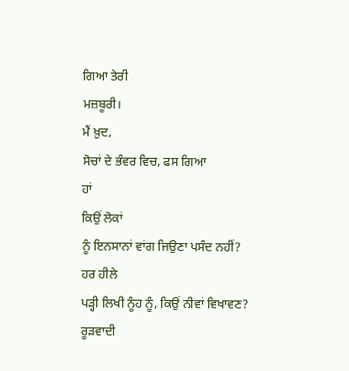ਗਿਆ ਤੇਰੀ
ਮਜ਼ਬੂਰੀ।
ਮੈਂ ਖ਼ੁਦ,
ਸੋਚਾਂ ਦੇ ਭੰਵਰ ਵਿਚ, ਫਸ ਗਿਆ
ਹਾਂ
ਕਿਉਂ ਲੋਕਾਂ
ਨੂੰ ਇਨਸਾਨਾਂ ਵਾਂਗ ਜਿਉਣਾ ਪਸੰਦ ਨਹੀਂ?
ਹਰ ਹੀਲੇ
ਪਡ਼੍ਹੀ ਲਿਖੀ ਨੂੰਹ ਨੂੰ, ਕਿਉਂ ਨੀਵਾਂ ਵਿਖਾਵਣ?
ਰੂਡ਼ਵਾਦੀ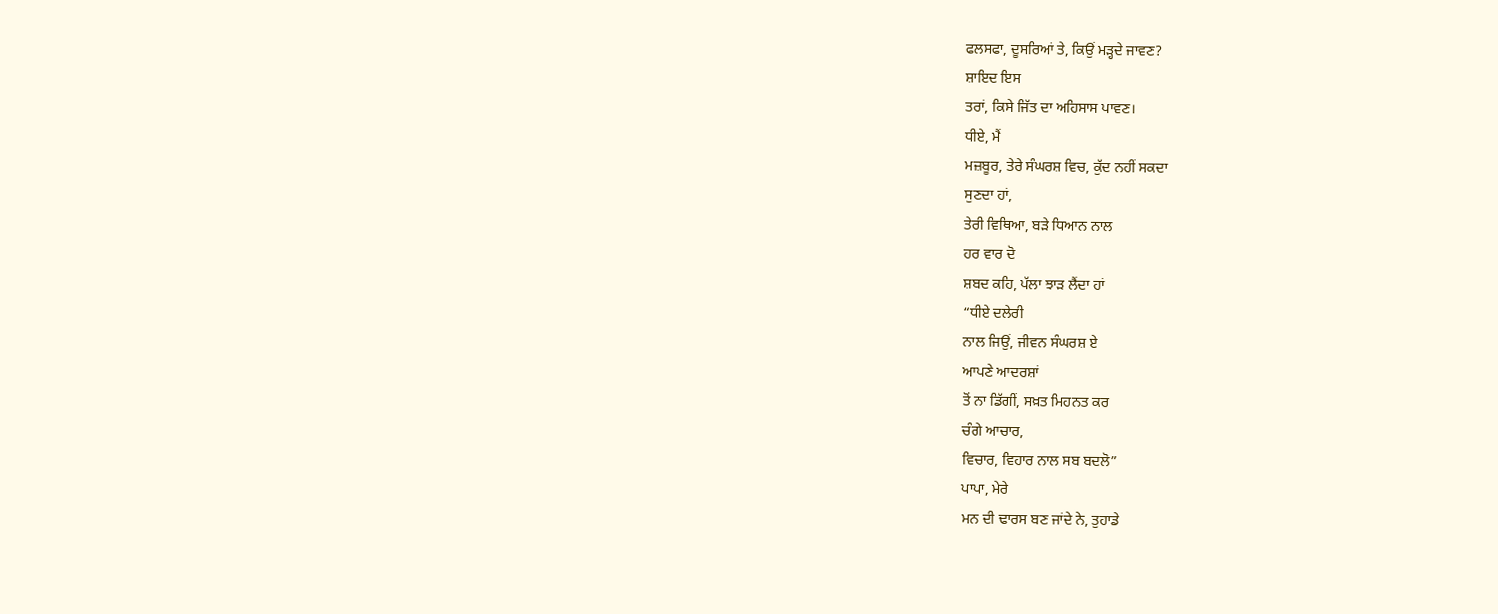ਫਲਸਫਾ, ਦੂਸਰਿਆਂ ਤੇ, ਕਿਉਂ ਮਡ਼੍ਹਦੇ ਜਾਵਣ?
ਸ਼ਾਇਦ ਇਸ
ਤਰਾਂ, ਕਿਸੇ ਜਿੱਤ ਦਾ ਅਹਿਸਾਸ ਪਾਵਣ।
ਧੀਏ, ਮੈਂ
ਮਜ਼ਬੂਰ, ਤੇਰੇ ਸੰਘਰਸ਼ ਵਿਚ, ਕੁੱਦ ਨਹੀਂ ਸਕਦਾ
ਸੁਣਦਾ ਹਾਂ,
ਤੇਰੀ ਵਿਥਿਆ, ਬਡ਼ੇ ਧਿਆਨ ਨਾਲ
ਹਰ ਵਾਰ ਦੋ
ਸ਼ਬਦ ਕਹਿ, ਪੱਲਾ ਝਾਡ਼ ਲੈਂਦਾ ਹਾਂ
“ਧੀਏ ਦਲੇਰੀ
ਨਾਲ ਜਿਉਂ, ਜੀਵਨ ਸੰਘਰਸ਼ ਏ
ਆਪਣੇ ਆਦਰਸ਼ਾਂ
ਤੋਂ ਨਾ ਡਿੱਗੀਂ, ਸਖ਼ਤ ਮਿਹਨਤ ਕਰ
ਚੰਗੇ ਆਚਾਰ,
ਵਿਚਾਰ, ਵਿਹਾਰ ਨਾਲ ਸਬ ਬਦਲੋ”
ਪਾਪਾ, ਮੇਰੇ
ਮਨ ਦੀ ਢਾਰਸ ਬਣ ਜਾਂਦੇ ਨੇ, ਤੁਹਾਡੇ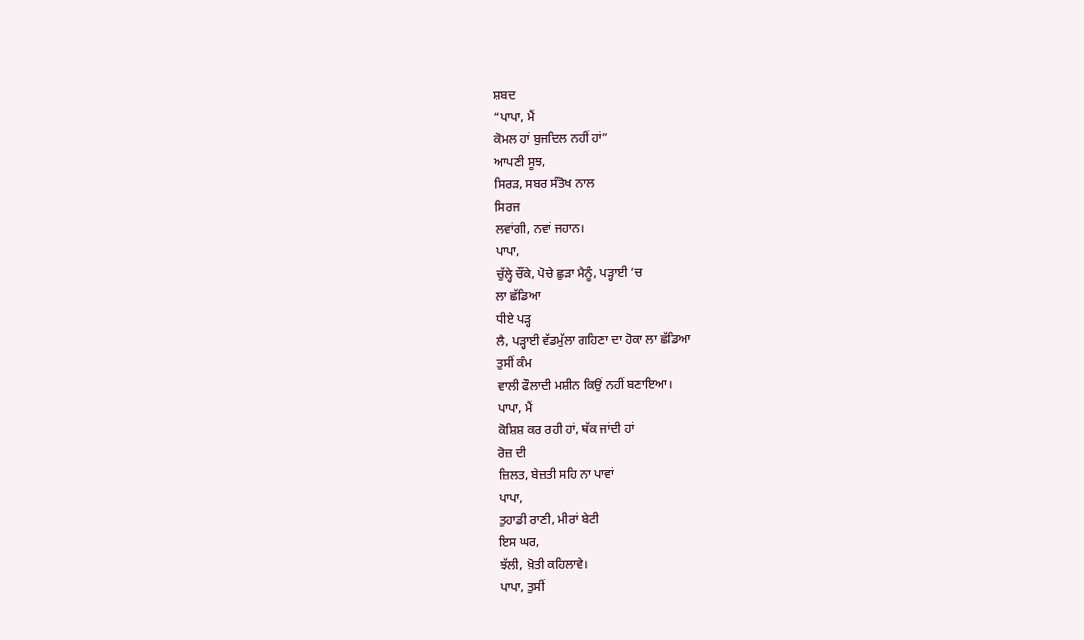ਸ਼ਬਦ
“ਪਾਪਾ, ਮੈਂ
ਕੋਮਲ ਹਾਂ ਬੁਜਦਿਲ ਨਹੀਂ ਹਾਂ”
ਆਪਣੀ ਸੂਝ,
ਸਿਰਡ਼, ਸਬਰ ਸੰਤੋਖ ਨਾਲ
ਸਿਰਜ
ਲਵਾਂਗੀ, ਨਵਾਂ ਜਹਾਨ।
ਪਾਪਾ,
ਚੁੱਲ੍ਹੇ ਚੌਂਕੇ, ਪੋਚੇ ਛੁਡ਼ਾ ਮੈਨੂੰ, ਪਡ਼੍ਹਾਈ ’ਚ
ਲਾ ਛੱਡਿਆ
ਧੀਏ ਪਡ਼੍ਹ
ਲੈ, ਪਡ਼੍ਹਾਈ ਵੱਡਮੁੱਲਾ ਗਹਿਣਾ ਦਾ ਹੋਕਾ ਲਾ ਛੱਡਿਆ
ਤੁਸੀਂ ਕੰਮ
ਵਾਲੀ ਫੌਲਾਦੀ ਮਸ਼ੀਨ ਕਿਉਂ ਨਹੀਂ ਬਣਾਇਆ।
ਪਾਪਾ, ਮੈਂ
ਕੋਸ਼ਿਸ਼ ਕਰ ਰਹੀ ਹਾਂ, ਥੱਕ ਜਾਂਦੀ ਹਾਂ
ਰੋਜ਼ ਦੀ
ਜ਼ਿਲਤ, ਬੇਜ਼ਤੀ ਸਹਿ ਨਾ ਪਾਵਾਂ
ਪਾਪਾ,
ਤੁਹਾਡੀ ਰਾਣੀ, ਮੀਰਾਂ ਬੇਟੀ
ਇਸ ਘਰ,
ਝੱਲੀ, ਖ਼ੋਤੀ ਕਹਿਲਾਵੇ।
ਪਾਪਾ, ਤੁਸੀਂ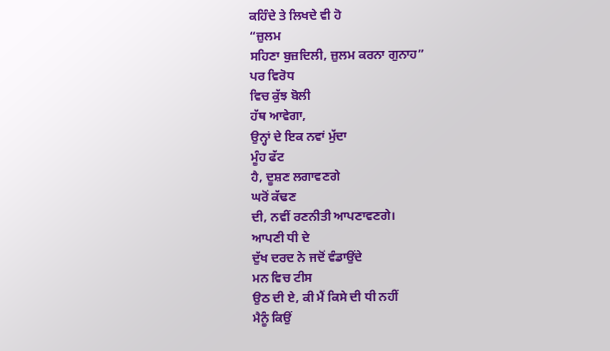ਕਹਿੰਦੇ ਤੇ ਲਿਖਦੇ ਵੀ ਹੋ
“ਜ਼ੁਲਮ
ਸਹਿਣਾ ਬੁਜ਼ਦਿਲੀ, ਜ਼ੁਲਮ ਕਰਨਾ ਗੁਨਾਹ”
ਪਰ ਵਿਰੋਧ
ਵਿਚ ਕੁੱਝ ਬੋਲੀ
ਹੱਥ ਆਵੇਗਾ,
ਉਨ੍ਹਾਂ ਦੇ ਇਕ ਨਵਾਂ ਮੁੱਦਾ
ਮੂੰਹ ਫੱਟ
ਹੈ, ਦੂਸ਼ਣ ਲਗਾਵਣਗੇ
ਘਰੋਂ ਕੱਢਣ
ਦੀ, ਨਵੀਂ ਰਣਨੀਤੀ ਆਪਣਾਵਣਗੇ।
ਆਪਣੀ ਧੀ ਦੇ
ਦੁੱਖ ਦਰਦ ਨੇ ਜਦੋਂ ਵੰਡਾਉਂਦੇ
ਮਨ ਵਿਚ ਟੀਸ
ਉਠ ਦੀ ਏ, ਕੀ ਮੈਂ ਕਿਸੇ ਦੀ ਧੀ ਨਹੀਂ
ਮੈਨੂੰ ਕਿਉਂ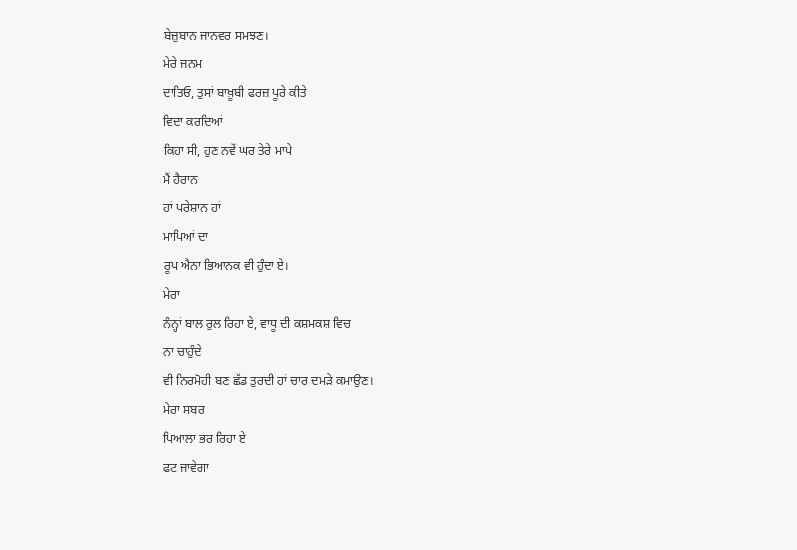ਬੇਜ਼ੁਬਾਨ ਜਾਨਵਰ ਸਮਝਣ।
ਮੇਰੇ ਜਨਮ
ਦਾਤਿਓ, ਤੁਸਾਂ ਬਾਖ਼ੂਬੀ ਫਰਜ਼ ਪੂਰੇ ਕੀਤੇ
ਵਿਦਾ ਕਰਦਿਆਂ
ਕਿਹਾ ਸੀ, ਹੁਣ ਨਵੇਂ ਘਰ ਤੇਰੇ ਮਾਪੇ
ਮੈਂ ਹੈਰਾਨ
ਹਾਂ ਪਰੇਸ਼ਾਨ ਹਾਂ
ਮਾਪਿਆਂ ਦਾ
ਰੂਪ ਐਨਾ ਭਿਆਨਕ ਵੀ ਹੁੰਦਾ ਏ।
ਮੇਰਾ
ਨੰਨ੍ਹਾਂ ਬਾਲ ਰੁਲ ਰਿਹਾ ਏ, ਵਾਧੂ ਦੀ ਕਸ਼ਮਕਸ਼ ਵਿਚ
ਨਾ ਚਾਹੁੰਦੇ
ਵੀ ਨਿਰਮੋਹੀ ਬਣ ਛੱਡ ਤੁਰਦੀ ਹਾਂ ਚਾਰ ਦਮਡ਼ੇ ਕਮਾਉਣ।
ਮੇਰਾ ਸਬਰ
ਪਿਆਲਾ ਭਰ ਰਿਹਾ ਏ
ਫਟ ਜਾਵੇਗਾ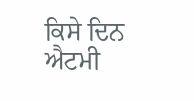ਕਿਸੇ ਦਿਨ ਐਟਮੀ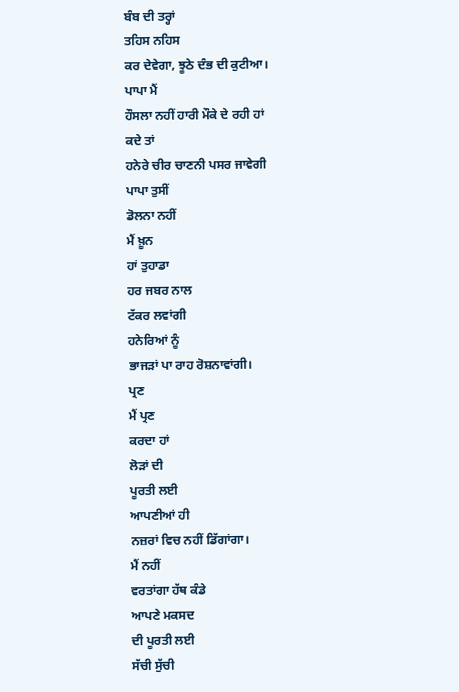ਬੰਬ ਦੀ ਤਰ੍ਹਾਂ
ਤਹਿਸ ਨਹਿਸ
ਕਰ ਦੇਵੇਗਾ, ਝੂਠੇ ਦੰਭ ਦੀ ਕੁਟੀਆ।
ਪਾਪਾ ਮੈਂ
ਹੌਸਲਾ ਨਹੀਂ ਹਾਰੀ ਮੌਕੇ ਦੇ ਰਹੀ ਹਾਂ
ਕਦੇ ਤਾਂ
ਹਨੇਰੇ ਚੀਰ ਚਾਣਨੀ ਪਸਰ ਜਾਵੇਗੀ
ਪਾਪਾ ਤੁਸੀਂ
ਡੋਲਨਾ ਨਹੀਂ
ਮੈਂ ਖ਼ੂਨ
ਹਾਂ ਤੁਹਾਡਾ
ਹਰ ਜਬਰ ਨਾਲ
ਟੱਕਰ ਲਵਾਂਗੀ
ਹਨੇਰਿਆਂ ਨੂੰ
ਭਾਜਡ਼ਾਂ ਪਾ ਰਾਹ ਰੋਸ਼ਨਾਵਾਂਗੀ।
ਪ੍ਰਣ
ਮੈਂ ਪ੍ਰਣ
ਕਰਦਾ ਹਾਂ
ਲੋਡ਼ਾਂ ਦੀ
ਪੂਰਤੀ ਲਈ
ਆਪਣੀਆਂ ਹੀ
ਨਜ਼ਰਾਂ ਵਿਚ ਨਹੀਂ ਡਿੱਗਾਂਗਾ।
ਮੈਂ ਨਹੀਂ
ਵਰਤਾਂਗਾ ਹੱਥ ਕੰਡੇ
ਆਪਣੇ ਮਕਸਦ
ਦੀ ਪੂਰਤੀ ਲਈ
ਸੱਚੀ ਸੁੱਚੀ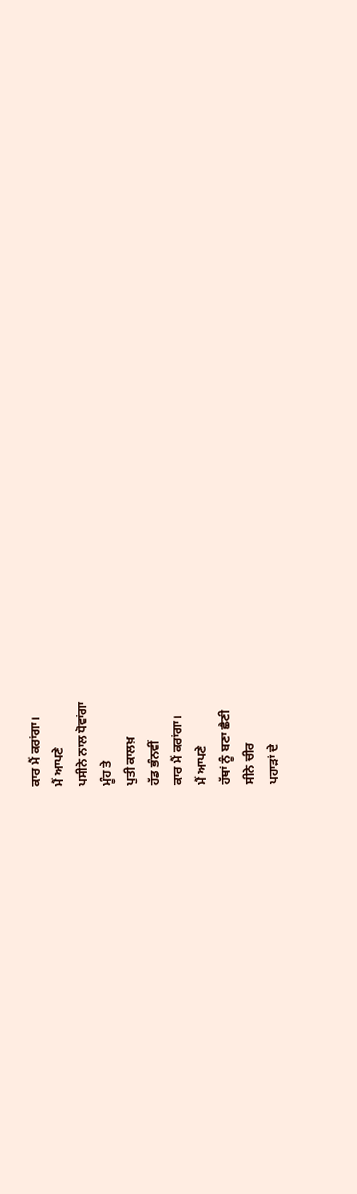ਕਾਰ ਮੈਂ ਕਰਾਂਗਾ।
ਮੈਂ ਆਪਣੇ
ਪਸੀਨੇ ਨਾਲ ਧੋਵਾਂਗਾ
ਮੂੰਹ ਤੇ
ਪੁਤੀ ਕਾਲਖ਼
ਹੱਡ ਭੰਨਵੀਂ
ਕਾਰ ਮੈਂ ਕਰਾਂਗਾ।
ਮੈਂ ਆਪਣੇ
ਹੱਥਾਂ ਨੂੰ ਬਣਾ ਛੈਣੀ
ਸੀਨੇ ਚੀਰ
ਪਹਾਡ਼ਾਂ ਦੇ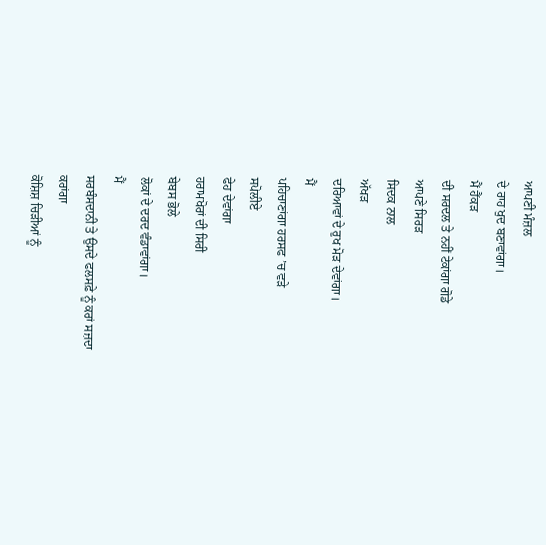ਆਪਣੀ ਮੰਜ਼ਲ
ਦੇ ਰਾਹ ਖੁਦ ਬਣਾਵਾਂਗਾ।
ਮੈਂ ਹੈਂਕਡ਼
ਦੀ ਸਰਦਲ ਤੇ ਨਹੀਂ ਟੇਕਾਂਗਾ ਗੋਡੇ
ਆਪਣੇ ਸਿਰਡ਼
ਸਿਦਕ ਨਾਲ
ਅੱਖਡ਼
ਦਰਿਆਵਾਂ ਦੇ ਰੁਖ ਮੋਡ਼ ਦੇਵਾਂਗਾ।
ਮੈਂ
ਪਹਿਚਾਣਾਂਗਾ ਹਰਸਫ ’ਚ ਵਡ਼ੇ
ਸਪੋਲੀਏ
ਫੇਹ ਦੇਵਾਂਗਾ
ਹਰਾਮਖੋਰਾਂ ਦੀ ਸਿਰੀ
ਬੇਬਸ ਭੋਲੇ
ਲੋਕਾਂ ਦੇ ਦਰਦ ਵੰਡਾਵਾਂਗਾ।
ਮੈਂ
ਸਰਬੰਸਦਾਨੀ ਤੇ ਉਸਦੇ ਫਲਸਫ਼ੇ ਨੂੰ ਕਰਾਂ ਸਜ਼ਦਾ
ਕਰਾਂਗਾ
ਕੋਸ਼ਿਸ਼ ਚਿਡ਼ੀਆਂ ਨੂੰ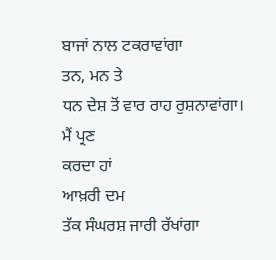ਬਾਜਾਂ ਨਾਲ ਟਕਰਾਵਾਂਗਾ
ਤਨ, ਮਨ ਤੇ
ਧਨ ਦੇਸ਼ ਤੋਂ ਵਾਰ ਰਾਹ ਰੁਸ਼ਨਾਵਾਂਗਾ।
ਮੈਂ ਪ੍ਰਣ
ਕਰਦਾ ਹਾਂ
ਆਖ਼ਰੀ ਦਮ
ਤੱਕ ਸੰਘਰਸ਼ ਜਾਰੀ ਰੱਖਾਂਗਾ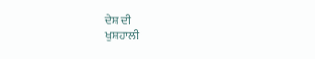ਦੇਸ਼ ਦੀ
ਖੁਸ਼ਹਾਲੀ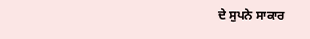ਦੇ ਸੁਪਨੇ ਸਾਕਾਰ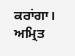ਕਰਾਂਗਾ।
ਅਮ੍ਰਿਤ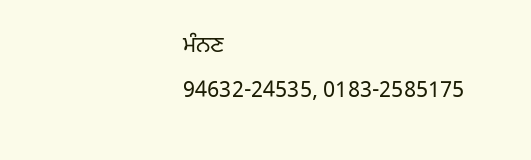ਮੰਨਣ
94632-24535, 0183-2585175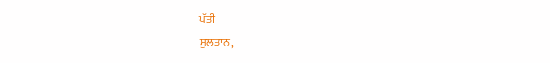ਪੱਤੀ
ਸੁਲਤਾਨ,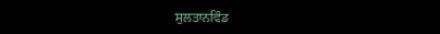ਸੁਲਤਾਨਵਿੰਡ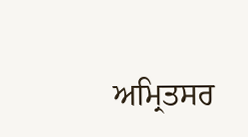ਅਮ੍ਰਿਤਸਰ